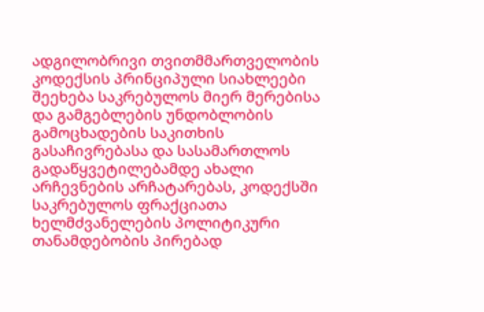ადგილობრივი თვითმმართველობის კოდექსის პრინციპული სიახლეები შეეხება საკრებულოს მიერ მერებისა და გამგებლების უნდობლობის გამოცხადების საკითხის გასაჩივრებასა და სასამართლოს გადაწყვეტილებამდე ახალი არჩევნების არჩატარებას, კოდექსში საკრებულოს ფრაქციათა ხელმძვანელების პოლიტიკური თანამდებობის პირებად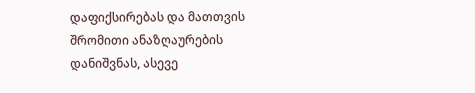დაფიქსირებას და მათთვის შრომითი ანაზღაურების დანიშვნას, ასევე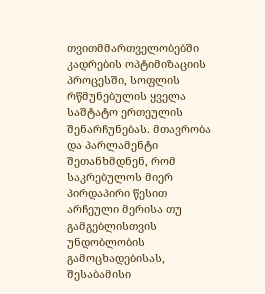თვითმმართველობებში კადრების ოპტიმიზაციის პროცესში, სოფლის რწმუნებულის ყველა საშტატო ერთეულის შენარჩუნებას. მთავრობა და პარლამენტი შეთანხმდნენ, რომ საკრებულოს მიერ პირდაპირი წესით არჩეული მერისა თუ გამგებლისთვის უნდობლობის გამოცხადებისას, შესაბამისი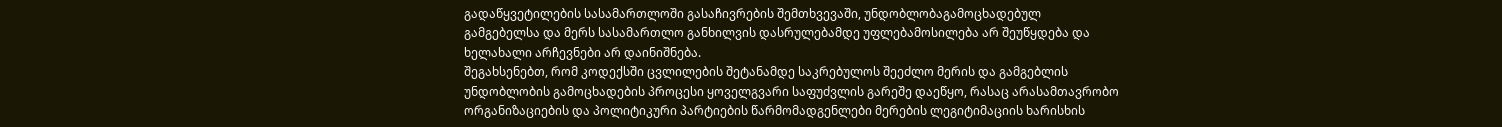გადაწყვეტილების სასამართლოში გასაჩივრების შემთხვევაში, უნდობლობაგამოცხადებულ გამგებელსა და მერს სასამართლო განხილვის დასრულებამდე უფლებამოსილება არ შეუწყდება და ხელახალი არჩევნები არ დაინიშნება.
შეგახსენებთ, რომ კოდექსში ცვლილების შეტანამდე საკრებულოს შეეძლო მერის და გამგებლის უნდობლობის გამოცხადების პროცესი ყოველგვარი საფუძვლის გარეშე დაეწყო, რასაც არასამთავრობო ორგანიზაციების და პოლიტიკური პარტიების წარმომადგენლები მერების ლეგიტიმაციის ხარისხის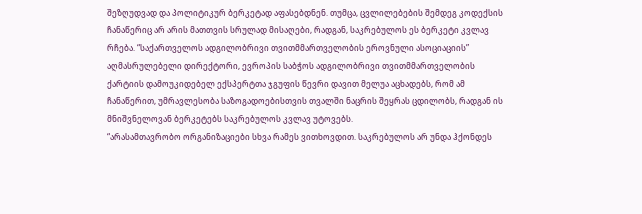შეზღუდვად და პოლიტიკურ ბერკეტად აფასებდნენ. თუმცა, ცვლილებების შემდეგ კოდექსის ჩანაწერიც არ არის მათთვის სრულად მისაღები, რადგან, საკრებულოს ეს ბერკეტი კვლავ რჩება. “საქართველოს ადგილობრივი თვითმმართველობის ეროვნული ასოციაციის” აღმასრულებელი დირექტორი, ევროპის საბჭოს ადგილობრივი თვითმმართველობის ქარტიის დამოუკიდებელ ექსპერტთა ჯგუფის წევრი დავით მელუა აცხადებს, რომ ამ ჩანაწერით, უმრავლესობა საზოგადოებისთვის თვალში ნაცრის შეყრას ცდილობს, რადგან ის მნიშვნელოვან ბერკეტებს საკრებულოს კვლავ უტოვებს.
“არასამთავრობო ორგანიზაციები სხვა რამეს ვითხოვდით. საკრებულოს არ უნდა ჰქონდეს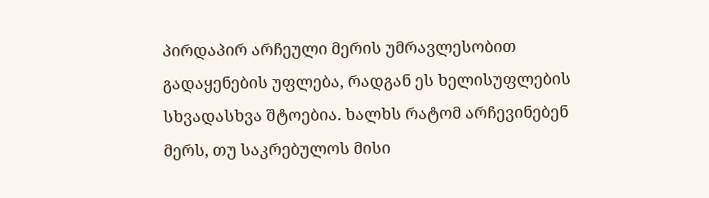პირდაპირ არჩეული მერის უმრავლესობით გადაყენების უფლება, რადგან ეს ხელისუფლების სხვადასხვა შტოებია. ხალხს რატომ არჩევინებენ მერს, თუ საკრებულოს მისი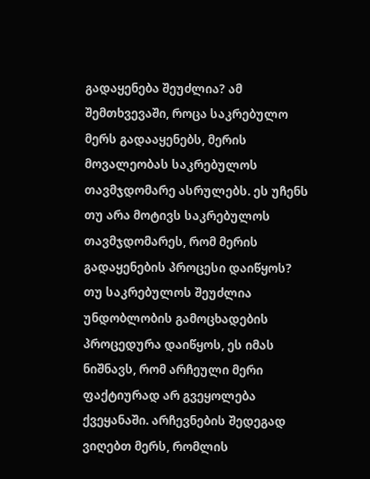გადაყენება შეუძლია? ამ შემთხვევაში, როცა საკრებულო მერს გადააყენებს, მერის მოვალეობას საკრებულოს თავმჯდომარე ასრულებს. ეს უჩენს თუ არა მოტივს საკრებულოს თავმჯდომარეს, რომ მერის გადაყენების პროცესი დაიწყოს? თუ საკრებულოს შეუძლია უნდობლობის გამოცხადების პროცედურა დაიწყოს, ეს იმას ნიშნავს, რომ არჩეული მერი ფაქტიურად არ გვეყოლება ქვეყანაში. არჩევნების შედეგად ვიღებთ მერს, რომლის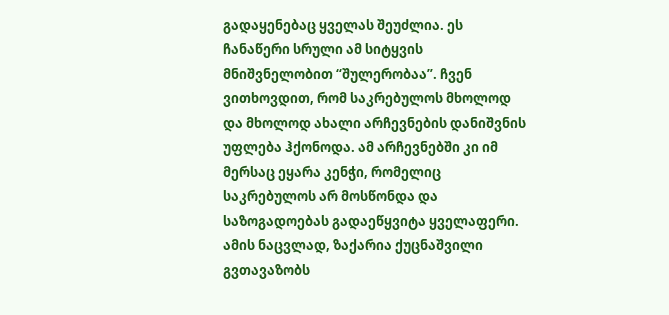გადაყენებაც ყველას შეუძლია. ეს ჩანაწერი სრული ამ სიტყვის მნიშვნელობით “შულერობაა”. ჩვენ ვითხოვდით, რომ საკრებულოს მხოლოდ და მხოლოდ ახალი არჩევნების დანიშვნის უფლება ჰქონოდა. ამ არჩევნებში კი იმ მერსაც ეყარა კენჭი, რომელიც საკრებულოს არ მოსწონდა და საზოგადოებას გადაეწყვიტა ყველაფერი. ამის ნაცვლად, ზაქარია ქუცნაშვილი გვთავაზობს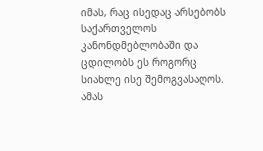იმას, რაც ისედაც არსებობს საქართველოს კანონდმებლობაში და ცდილობს ეს როგორც სიახლე ისე შემოგვასაღოს. ამას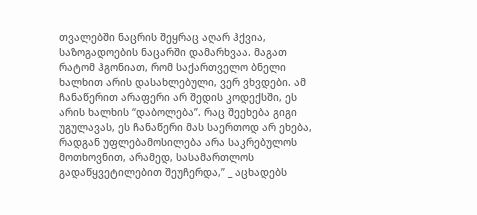თვალებში ნაცრის შეყრაც აღარ ჰქვია, საზოგადოების ნაცარში დამარხვაა. მაგათ რატომ ჰგონიათ, რომ საქართველო ბნელი ხალხით არის დასახლებული, ვერ ვხვდები. ამ ჩანაწერით არაფერი არ შედის კოდექსში, ეს არის ხალხის “დაბოლება”. რაც შეეხება გიგი უგულავას, ეს ჩანაწერი მას საერთოდ არ ეხება, რადგან უფლებამოსილება არა საკრებულოს მოთხოვნით, არამედ, სასამართლოს გადაწყვეტილებით შეუჩერდა,” _ აცხადებს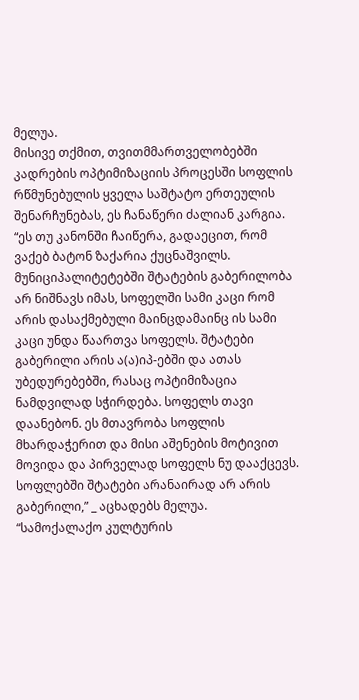მელუა.
მისივე თქმით, თვითმმართველობებში კადრების ოპტიმიზაციის პროცესში სოფლის რწმუნებულის ყველა საშტატო ერთეულის შენარჩუნებას, ეს ჩანაწერი ძალიან კარგია.
“ეს თუ კანონში ჩაიწერა, გადაეცით, რომ ვაქებ ბატონ ზაქარია ქუცნაშვილს. მუნიციპალიტეტებში შტატების გაბერილობა არ ნიშნავს იმას, სოფელში სამი კაცი რომ არის დასაქმებული მაინცდამაინც ის სამი კაცი უნდა წაართვა სოფელს. შტატები გაბერილი არის ა(ა)იპ-ებში და ათას უბედურებებში, რასაც ოპტიმიზაცია ნამდვილად სჭირდება. სოფელს თავი დაანებონ. ეს მთავრობა სოფლის მხარდაჭერით და მისი აშენების მოტივით მოვიდა და პირველად სოფელს ნუ დააქცევს. სოფლებში შტატები არანაირად არ არის გაბერილი,” _ აცხადებს მელუა.
“სამოქალაქო კულტურის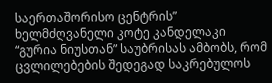საერთაშორისო ცენტრის” ხელმძღვანელი კოტე კანდელაკი “გურია ნიუსთან” საუბრისას ამბობს, რომ ცვლილებების შედეგად საკრებულოს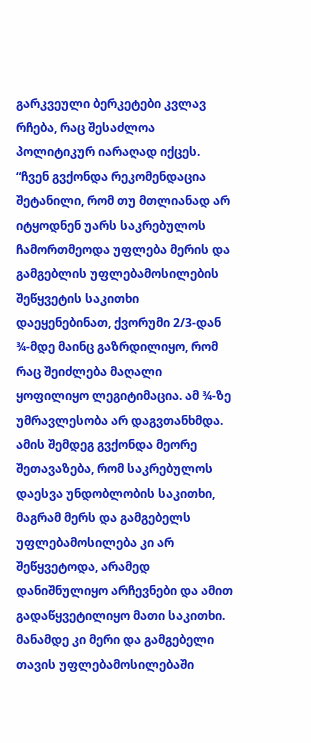გარკვეული ბერკეტები კვლავ რჩება, რაც შესაძლოა პოლიტიკურ იარაღად იქცეს.
“ჩვენ გვქონდა რეკომენდაცია შეტანილი, რომ თუ მთლიანად არ იტყოდნენ უარს საკრებულოს ჩამორთმეოდა უფლება მერის და გამგებლის უფლებამოსილების შეწყვეტის საკითხი დაეყენებინათ, ქვორუმი 2/3-დან ¾-მდე მაინც გაზრდილიყო, რომ რაც შეიძლება მაღალი ყოფილიყო ლეგიტიმაცია. ამ ¾-ზე უმრავლესობა არ დაგვთანხმდა. ამის შემდეგ გვქონდა მეორე შეთავაზება, რომ საკრებულოს დაესვა უნდობლობის საკითხი, მაგრამ მერს და გამგებელს უფლებამოსილება კი არ შეწყვეტოდა, არამედ დანიშნულიყო არჩევნები და ამით გადაწყვეტილიყო მათი საკითხი. მანამდე კი მერი და გამგებელი თავის უფლებამოსილებაში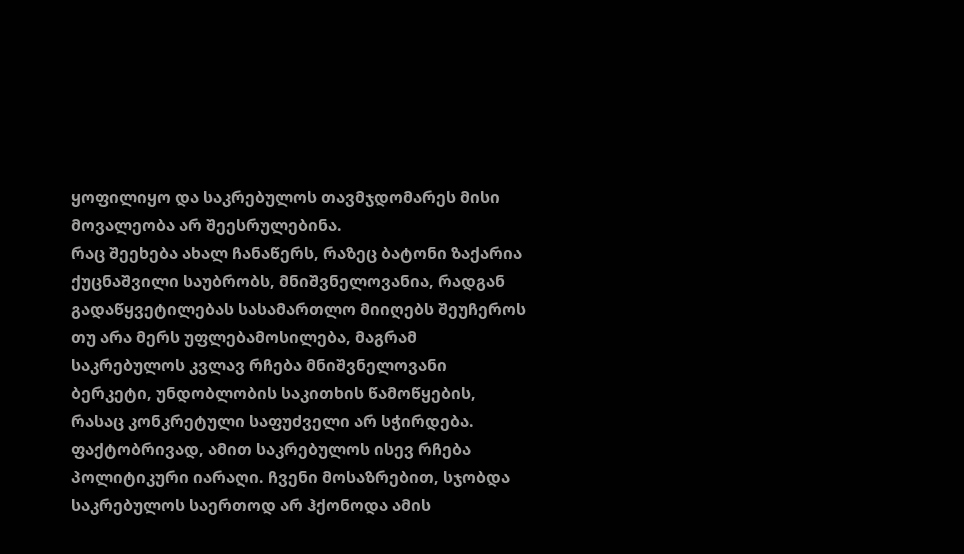ყოფილიყო და საკრებულოს თავმჯდომარეს მისი მოვალეობა არ შეესრულებინა.
რაც შეეხება ახალ ჩანაწერს, რაზეც ბატონი ზაქარია ქუცნაშვილი საუბრობს, მნიშვნელოვანია, რადგან გადაწყვეტილებას სასამართლო მიიღებს შეუჩეროს თუ არა მერს უფლებამოსილება, მაგრამ საკრებულოს კვლავ რჩება მნიშვნელოვანი ბერკეტი, უნდობლობის საკითხის წამოწყების, რასაც კონკრეტული საფუძველი არ სჭირდება.
ფაქტობრივად, ამით საკრებულოს ისევ რჩება პოლიტიკური იარაღი. ჩვენი მოსაზრებით, სჯობდა საკრებულოს საერთოდ არ ჰქონოდა ამის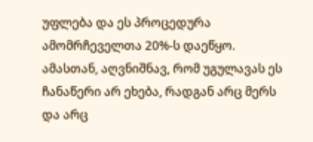უფლება და ეს პროცედურა ამომრჩეველთა 20%-ს დაეწყო. ამასთან, აღვნიშნავ, რომ უგულავას ეს ჩანაწერი არ ეხება, რადგან არც მერს და არც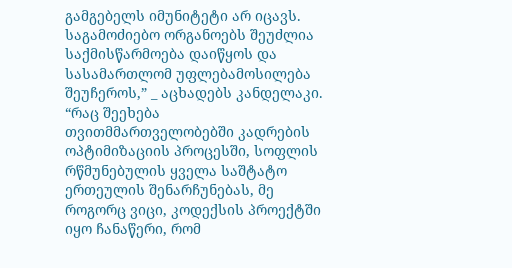გამგებელს იმუნიტეტი არ იცავს. საგამოძიებო ორგანოებს შეუძლია საქმისწარმოება დაიწყოს და სასამართლომ უფლებამოსილება შეუჩეროს,” _ აცხადებს კანდელაკი.
“რაც შეეხება თვითმმართველობებში კადრების ოპტიმიზაციის პროცესში, სოფლის რწმუნებულის ყველა საშტატო ერთეულის შენარჩუნებას, მე როგორც ვიცი, კოდექსის პროექტში იყო ჩანაწერი, რომ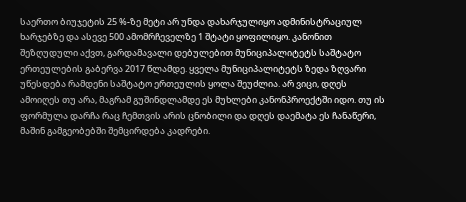საერთო ბიუჯეტის 25 %-ზე მეტი არ უნდა დახარჯულიყო ადმინისტრაციულ ხარჯებზე და ასევე 500 ამომრჩეველზე 1 შტატი ყოფილიყო. კანონით შეზღუდული აქვთ, გარდამავალი დებულებით მუნიციპალიტეტს საშტატო ერთეულების გაბერვა 2017 წლამდე. ყველა მუნიციპალიტეტს ზედა ზღვარი უწესდება რამდენი საშტატო ერთეულის ყოლა შეუძლია. არ ვიცი, დღეს ამოიღეს თუ არა, მაგრამ გუშინდლამდე ეს მუხლები კანონპროექტში იდო. თუ ის ფორმულა დარჩა რაც ჩემთვის არის ცნობილი და დღეს დაემატა ეს ჩანაწერი, მაშინ გამგეობებში შემცირდება კადრები.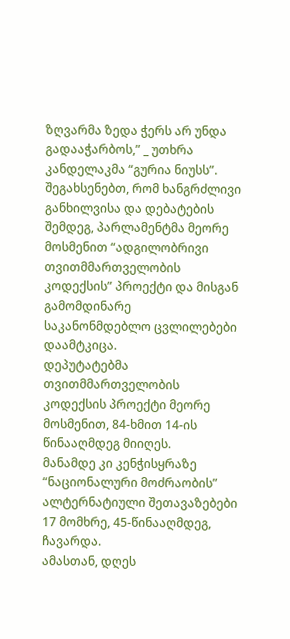ზღვარმა ზედა ჭერს არ უნდა გადააჭარბოს,” _ უთხრა კანდელაკმა “გურია ნიუსს”.
შეგახსენებთ, რომ ხანგრძლივი განხილვისა და დებატების შემდეგ, პარლამენტმა მეორე მოსმენით “ადგილობრივი თვითმმართველობის კოდექსის” პროექტი და მისგან გამომდინარე საკანონმდებლო ცვლილებები დაამტკიცა.
დეპუტატებმა თვითმმართველობის კოდექსის პროექტი მეორე მოსმენით, 84-ხმით 14-ის წინააღმდეგ მიიღეს.
მანამდე კი კენჭისყრაზე “ნაციონალური მოძრაობის” ალტერნატიული შეთავაზებები 17 მომხრე, 45-წინააღმდეგ, ჩავარდა.
ამასთან, დღეს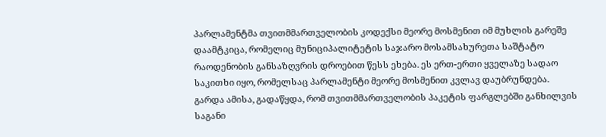პარლამენტმა თვითმმართველობის კოდექსი მეორე მოსმენით იმ მუხლის გარეშე დაამტკიცა, რომელიც მუნიციპალიტეტის საჯარო მოსამსახურეთა საშტატო რაოდენობის განსაზღვრის დროებით წესს ეხება. ეს ერთ-ერთი ყველაზე სადაო საკითხი იყო, რომელსაც პარლამენტი მეორე მოსმენით კვლავ დაუბრუნდება.
გარდა ამისა, გადაწყდა, რომ თვითმმართველობის პაკეტის ფარგლებში განხილვის საგანი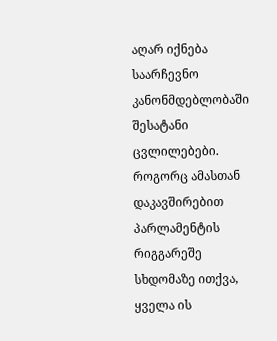აღარ იქნება საარჩევნო კანონმდებლობაში შესატანი ცვლილებები. როგორც ამასთან დაკავშირებით პარლამენტის რიგგარეშე სხდომაზე ითქვა, ყველა ის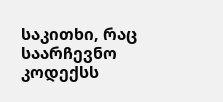საკითხი, რაც საარჩევნო კოდექსს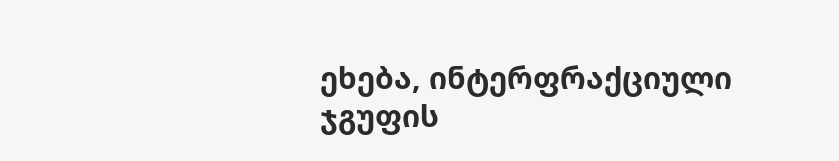ეხება, ინტერფრაქციული ჯგუფის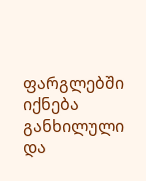ფარგლებში იქნება განხილული და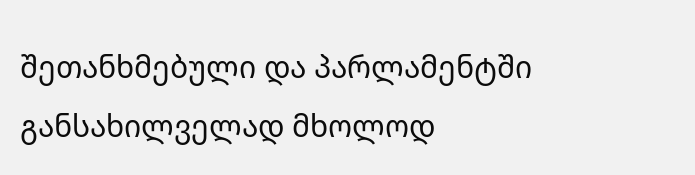შეთანხმებული და პარლამენტში განსახილველად მხოლოდ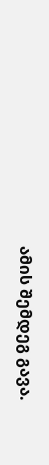ამის შემდეგ გავა.